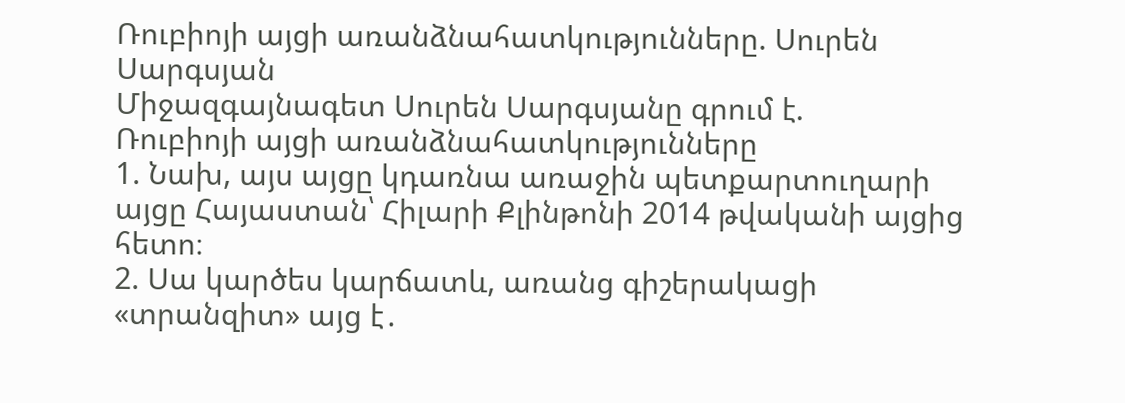Ռուբիոյի այցի առանձնահատկությունները. Սուրեն Սարգսյան
Միջազգայնագետ Սուրեն Սարգսյանը գրում է.
Ռուբիոյի այցի առանձնահատկությունները
1. Նախ, այս այցը կդառնա առաջին պետքարտուղարի այցը Հայաստան՝ Հիլարի Քլինթոնի 2014 թվականի այցից հետո։
2. Սա կարծես կարճատև, առանց գիշերակացի «տրանզիտ» այց է․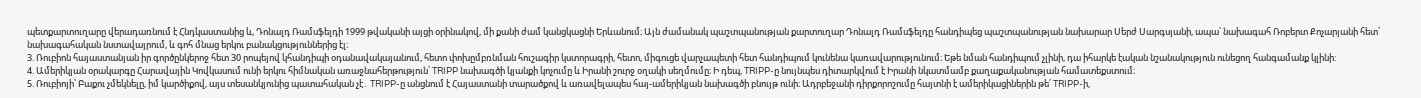պետքարտուղարը վերադառնում է Հնդկաստանից և, Դոնալդ Ռամսֆելդի 1999 թվականի այցի օրինակով, մի քանի ժամ կանցկացնի Երևանում։ Այն ժամանակ պաշտպանության քարտուղար Դոնալդ Ռամսֆելդը հանդիպեց պաշտպանության նախարար Սերժ Սարգսյանի, ապա՝ նախագահ Ռոբերտ Քոչարյանի հետ՝ նախագահական նստավայրում, և գոհ մնաց երկու բանակցություններից էլ։
3. Ռուբիոն հայաստանյան իր գործընկերոջ հետ 30 րոպեյով կհանդիպի օդանավակայանում, հետո փոխըմբռնման հուշագիր կստորագրի, հետո, միգուցե վարչապետի հետ հանդիպում կունենա կառավարությունում։ Եթե նման հանդիպում չլինի, դա իհարկե էական նշանակություն ունեցող հանգամանք կլինի:
4. Ամերիկյան օրակարգը Հարավային Կովկասում ունի երկու հիմնական առաջնահերթություն՝ TRIPP նախագծի կյանքի կոչումը և Իրանի շուրջ օղակի սեղմումը։ Ի դեպ, TRIPP-ը նույնպես դիտարկվում է Իրանի նկատմամբ քաղաքականության համատեքստում։
5. Ռուբիոյի՝ Բաքու չմեկնելը, իմ կարծիքով, այս տեսանկյունից պատահական չէ․ TRIPP-ը անցնում է Հայաստանի տարածքով և առավելապես հայ-ամերիկյան նախագծի բնույթ ունի։ Ադրբեջանի դիրքորոշումը հայտնի է ամերիկացիներին թե՛ TRIPP-ի,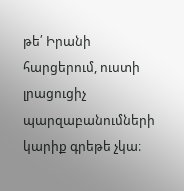թե՛ Իրանի հարցերում, ուստի լրացուցիչ պարզաբանումների կարիք գրեթե չկա։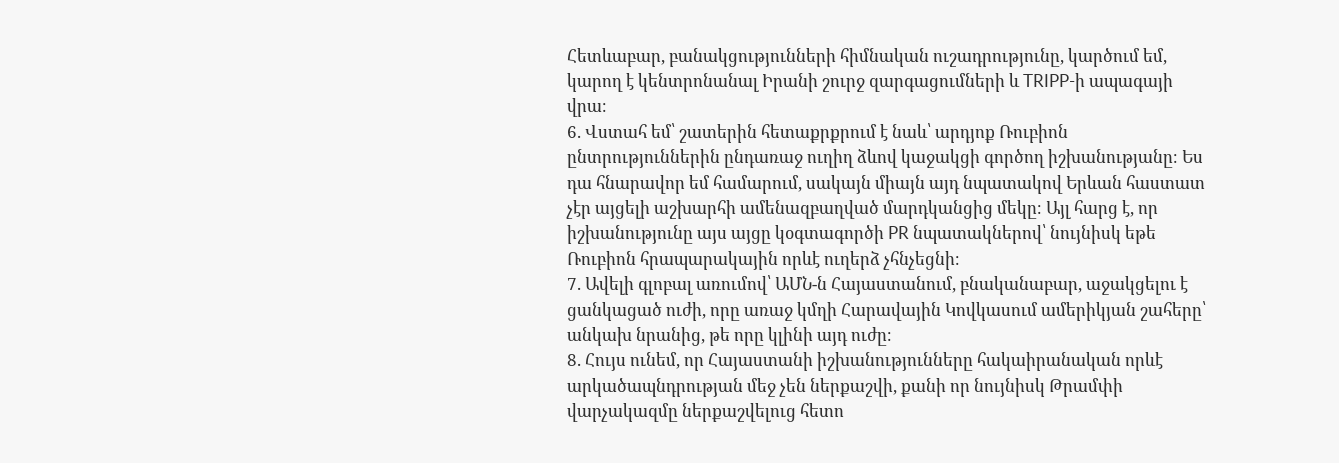Հետևաբար, բանակցությունների հիմնական ուշադրությունը, կարծում եմ, կարող է կենտրոնանալ Իրանի շուրջ զարգացումների և TRIPP-ի ապագայի վրա։
6. Վստահ եմ՝ շատերին հետաքրքրում է նաև՝ արդյոք Ռուբիոն ընտրություններին ընդառաջ ուղիղ ձևով կաջակցի գործող իշխանությանը։ Ես դա հնարավոր եմ համարում, սակայն միայն այդ նպատակով Երևան հաստատ չէր այցելի աշխարհի ամենազբաղված մարդկանցից մեկը։ Այլ հարց է, որ իշխանությունը այս այցը կօգտագործի PR նպատակներով՝ նույնիսկ եթե Ռուբիոն հրապարակային որևէ ուղերձ չհնչեցնի։
7. Ավելի գլոբալ առումով՝ ԱՄՆ-ն Հայաստանում, բնականաբար, աջակցելու է ցանկացած ուժի, որը առաջ կմղի Հարավային Կովկասում ամերիկյան շահերը՝ անկախ նրանից, թե որը կլինի այդ ուժը։
8. Հույս ունեմ, որ Հայաստանի իշխանությունները հակաիրանական որևէ արկածապնդրության մեջ չեն ներքաշվի, քանի որ նույնիսկ Թրամփի վարչակազմը ներքաշվելուց հետո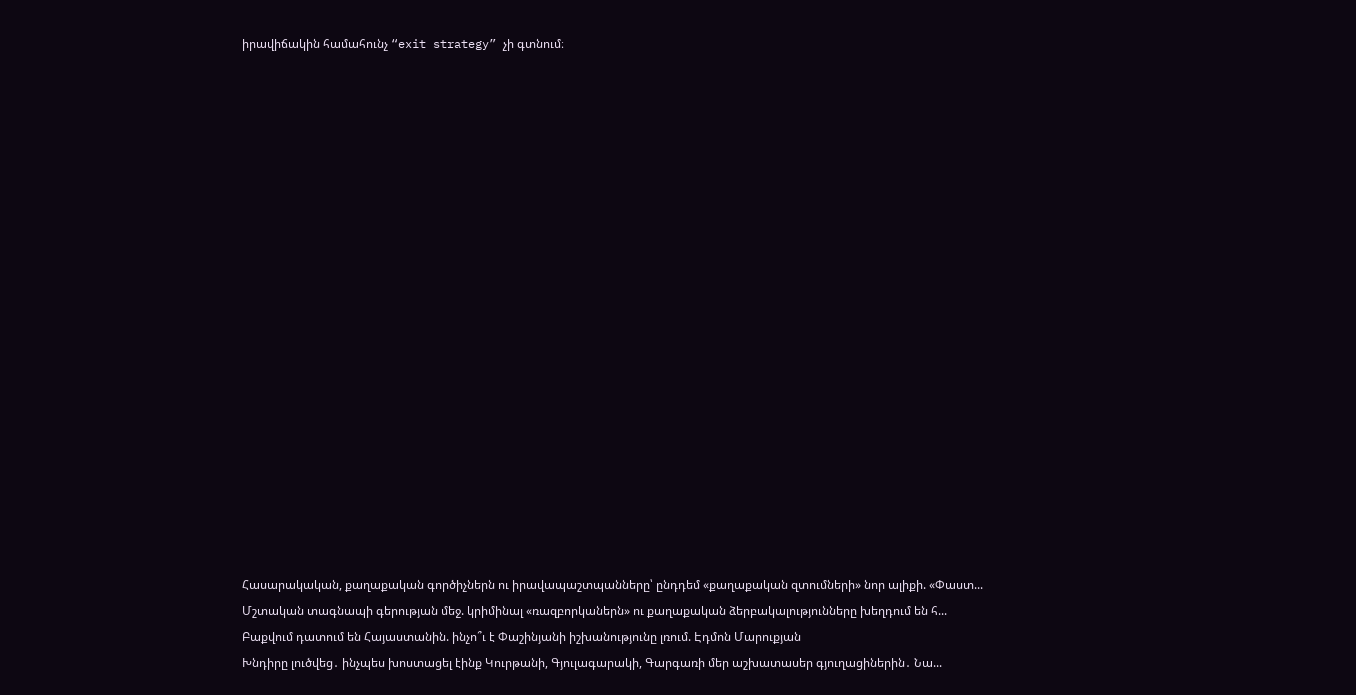իրավիճակին համահունչ “exit strategy” չի գտնում։




















Հասարակական, քաղաքական գործիչներն ու իրավապաշտպանները՝ ընդդեմ «քաղաքական զտումների» նոր ալիքի. «Փաստ...
Մշտական տագնապի գերության մեջ. կրիմինալ «ռազբորկաներն» ու քաղաքական ձերբակալությունները խեղդում են հ...
Բաքվում դատում են Հայաստանին. ինչո՞ւ է Փաշինյանի իշխանությունը լռում. Էդմոն Մարուքյան
Խնդիրը լուծվեց․ ինչպես խոստացել էինք Կուրթանի, Գյուլագարակի, Գարգառի մեր աշխատասեր գյուղացիներին․ Նա...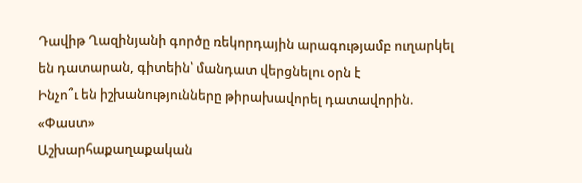Դավիթ Ղազինյանի գործը ռեկորդային արագությամբ ուղարկել են դատարան, գիտեին՝ մանդատ վերցնելու օրն է
Ինչո՞ւ են իշխանությունները թիրախավորել դատավորին. «Փաստ»
Աշխարհաքաղաքական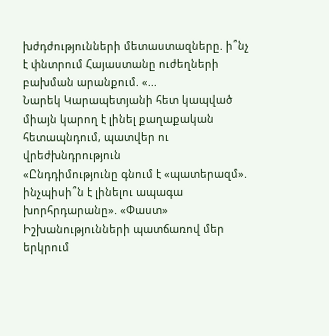խժդժությունների մետաստազները. ի՞նչ է փնտրում Հայաստանը ուժեղների բախման արանքում. «...
Նարեկ Կարապետյանի հետ կապված միայն կարող է լինել քաղաքական հետապնդում, պատվեր ու վրեժխնդրություն
«Ընդդիմությունը գնում է «պատերազմ». ինչպիսի՞ն է լինելու ապագա խորհրդարանը». «Փաստ»
Իշխանությունների պատճառով մեր երկրում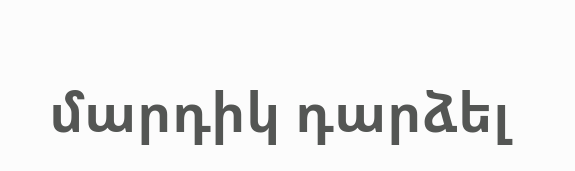մարդիկ դարձել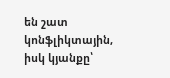են շատ կոնֆլիկտային, իսկ կյանքը՝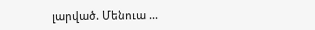լարված. Մենուա ...